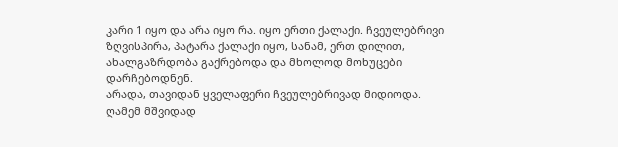კარი 1 იყო და არა იყო რა. იყო ერთი ქალაქი. ჩვეულებრივი ზღვისპირა, პატარა ქალაქი იყო, სანამ, ერთ დილით, ახალგაზრდობა გაქრებოდა და მხოლოდ მოხუცები დარჩებოდნენ.
არადა, თავიდან ყველაფერი ჩვეულებრივად მიდიოდა. ღამემ მშვიდად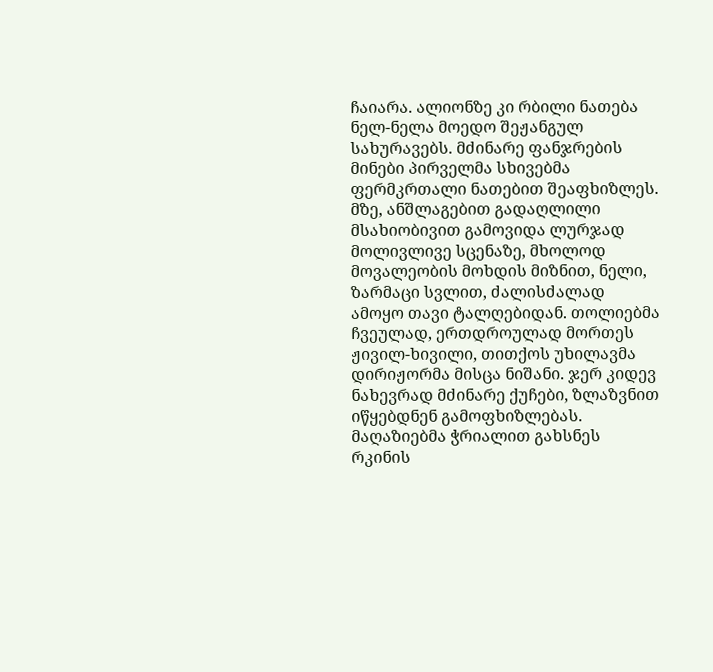ჩაიარა. ალიონზე კი რბილი ნათება ნელ-ნელა მოედო შეჟანგულ სახურავებს. მძინარე ფანჯრების მინები პირველმა სხივებმა ფერმკრთალი ნათებით შეაფხიზლეს. მზე, ანშლაგებით გადაღლილი მსახიობივით გამოვიდა ლურჯად მოლივლივე სცენაზე, მხოლოდ მოვალეობის მოხდის მიზნით, ნელი, ზარმაცი სვლით, ძალისძალად ამოყო თავი ტალღებიდან. თოლიებმა ჩვეულად, ერთდროულად მორთეს ჟივილ-ხივილი, თითქოს უხილავმა დირიჟორმა მისცა ნიშანი. ჯერ კიდევ ნახევრად მძინარე ქუჩები, ზლაზვნით იწყებდნენ გამოფხიზლებას.
მაღაზიებმა ჭრიალით გახსნეს რკინის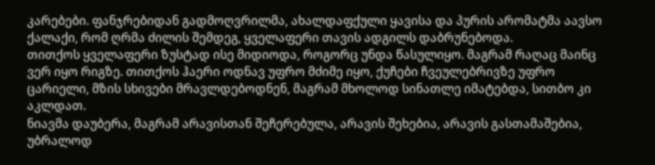კარებები. ფანჯრებიდან გადმოღვრილმა, ახალდაფქული ყავისა და პურის არომატმა აავსო ქალაქი, რომ ღრმა ძილის შემდეგ, ყველაფერი თავის ადგილს დაბრუნებოდა.
თითქოს ყველაფერი ზუსტად ისე მიდიოდა, როგორც უნდა წასულიყო. მაგრამ რაღაც მაინც ვერ იყო რიგზე. თითქოს ჰაერი ოდნავ უფრო მძიმე იყო, ქუჩები ჩვეულებრივზე უფრო ცარიელი, მზის სხივები მრავლდებოდნენ, მაგრამ მხოლოდ სინათლე იმატებდა, სითბო კი აკლდათ.
ნიავმა დაუბერა, მაგრამ არავისთან შეჩერებულა, არავის შეხებია, არავის გასთამაშებია, უბრალოდ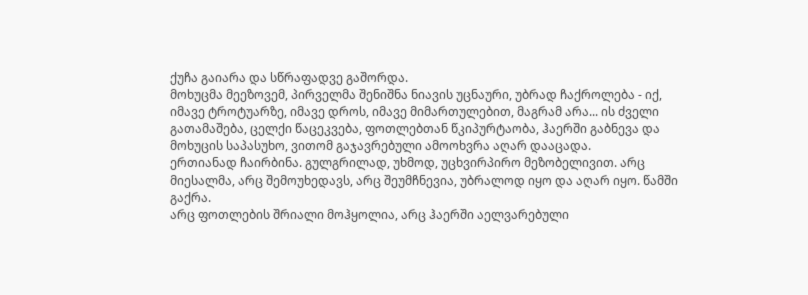ქუჩა გაიარა და სწრაფადვე გაშორდა.
მოხუცმა მეეზოვემ, პირველმა შენიშნა ნიავის უცნაური, უბრად ჩაქროლება - იქ, იმავე ტროტუარზე, იმავე დროს, იმავე მიმართულებით, მაგრამ არა... ის ძველი გათამაშება, ცელქი წაცეკვება, ფოთლებთან წკიპურტაობა, ჰაერში გაბნევა და მოხუცის საპასუხო, ვითომ გაჯავრებული ამოოხვრა აღარ დააცადა.
ერთიანად ჩაირბინა. გულგრილად, უხმოდ, უცხვირპირო მეზობელივით. არც მიესალმა, არც შემოუხედავს, არც შეუმჩნევია, უბრალოდ იყო და აღარ იყო. წამში გაქრა.
არც ფოთლების შრიალი მოჰყოლია, არც ჰაერში აელვარებული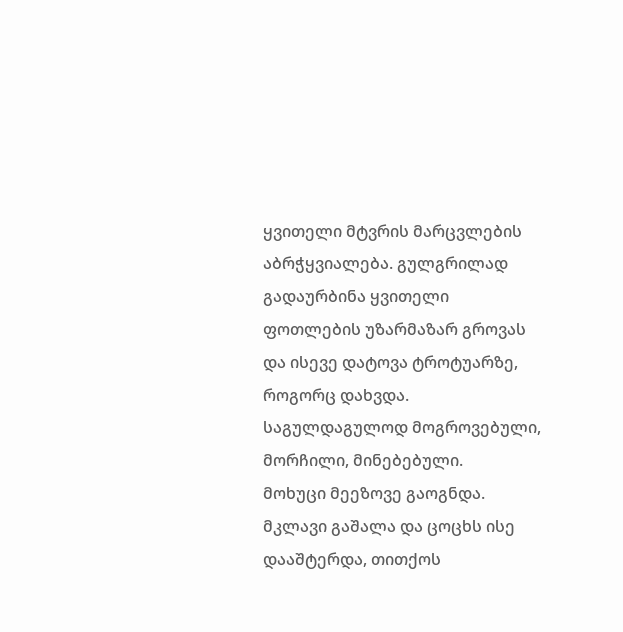ყვითელი მტვრის მარცვლების აბრჭყვიალება. გულგრილად გადაურბინა ყვითელი ფოთლების უზარმაზარ გროვას და ისევე დატოვა ტროტუარზე, როგორც დახვდა. საგულდაგულოდ მოგროვებული, მორჩილი, მინებებული.
მოხუცი მეეზოვე გაოგნდა. მკლავი გაშალა და ცოცხს ისე დააშტერდა, თითქოს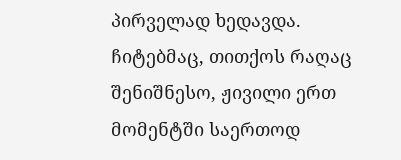პირველად ხედავდა.
ჩიტებმაც, თითქოს რაღაც შენიშნესო, ჟივილი ერთ მომენტში საერთოდ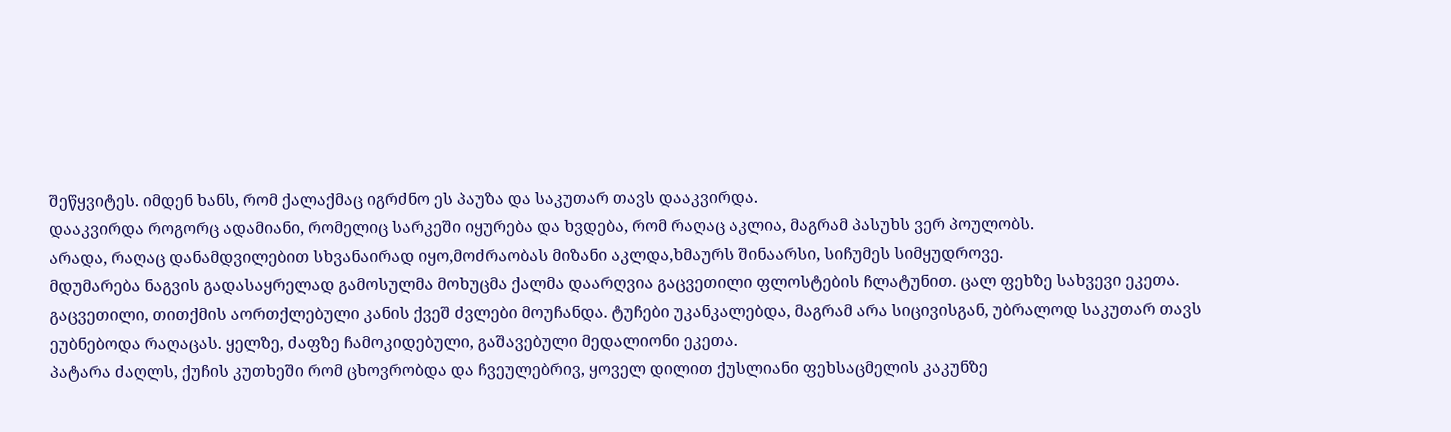შეწყვიტეს. იმდენ ხანს, რომ ქალაქმაც იგრძნო ეს პაუზა და საკუთარ თავს დააკვირდა.
დააკვირდა როგორც ადამიანი, რომელიც სარკეში იყურება და ხვდება, რომ რაღაც აკლია, მაგრამ პასუხს ვერ პოულობს.
არადა, რაღაც დანამდვილებით სხვანაირად იყო,მოძრაობას მიზანი აკლდა,ხმაურს შინაარსი, სიჩუმეს სიმყუდროვე.
მდუმარება ნაგვის გადასაყრელად გამოსულმა მოხუცმა ქალმა დაარღვია გაცვეთილი ფლოსტების ჩლატუნით. ცალ ფეხზე სახვევი ეკეთა. გაცვეთილი, თითქმის აორთქლებული კანის ქვეშ ძვლები მოუჩანდა. ტუჩები უკანკალებდა, მაგრამ არა სიცივისგან, უბრალოდ საკუთარ თავს ეუბნებოდა რაღაცას. ყელზე, ძაფზე ჩამოკიდებული, გაშავებული მედალიონი ეკეთა.
პატარა ძაღლს, ქუჩის კუთხეში რომ ცხოვრობდა და ჩვეულებრივ, ყოველ დილით ქუსლიანი ფეხსაცმელის კაკუნზე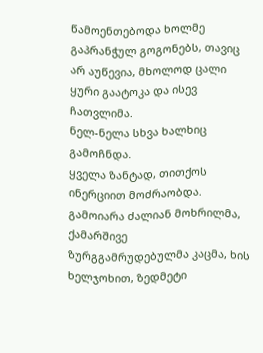წამოენთებოდა ხოლმე გაპრანჭულ გოგონებს, თავიც არ აუწევია, მხოლოდ ცალი ყური გაატოკა და ისევ ჩათვლიმა.
ნელ-ნელა სხვა ხალხიც გამოჩნდა.
ყველა ზანტად, თითქოს ინერციით მოძრაობდა.
გამოიარა ძალიან მოხრილმა, ქამარშივე ზურგგამრუდებულმა კაცმა, ხის ხელჯოხით, ზედმეტი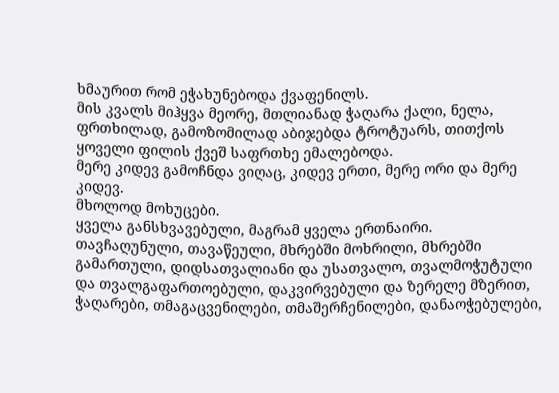ხმაურით რომ ეჭახუნებოდა ქვაფენილს.
მის კვალს მიჰყვა მეორე, მთლიანად ჭაღარა ქალი, ნელა, ფრთხილად, გამოზომილად აბიჯებდა ტროტუარს, თითქოს ყოველი ფილის ქვეშ საფრთხე ემალებოდა.
მერე კიდევ გამოჩნდა ვიღაც, კიდევ ერთი, მერე ორი და მერე კიდევ.
მხოლოდ მოხუცები.
ყველა განსხვავებული, მაგრამ ყველა ერთნაირი.
თავჩაღუნული, თავაწეული, მხრებში მოხრილი, მხრებში გამართული, დიდსათვალიანი და უსათვალო, თვალმოჭუტული და თვალგაფართოებული, დაკვირვებული და ზერელე მზერით, ჭაღარები, თმაგაცვენილები, თმაშერჩენილები, დანაოჭებულები,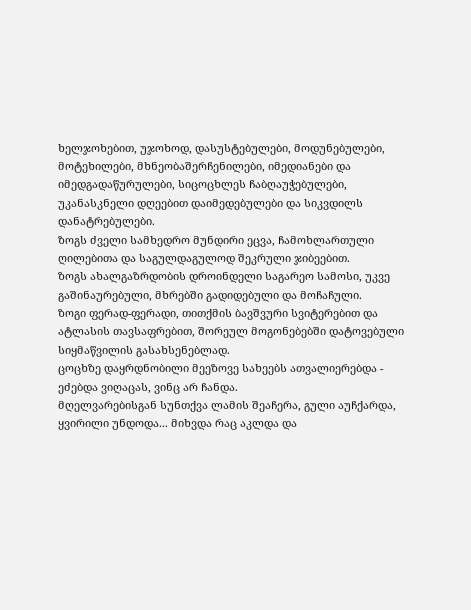ხელჯოხებით, უჯოხოდ, დასუსტებულები, მოდუნებულები, მოტეხილები, მხნეობაშერჩენილები, იმედიანები და იმედგადაწურულები, სიცოცხლეს ჩაბღაუჭებულები, უკანასკნელი დღეებით დაიმედებულები და სიკვდილს დანატრებულები.
ზოგს ძველი სამხედრო მუნდირი ეცვა, ჩამოხლართული ღილებითა და საგულდაგულოდ შეკრული ჯიბეებით.
ზოგს ახალგაზრდობის დროინდელი საგარეო სამოსი, უკვე გაშინაურებული, მხრებში გადიდებული და მოჩაჩული.
ზოგი ფერად-ფერადი, თითქმის ბავშვური სვიტერებით და ატლასის თავსაფრებით, შორეულ მოგონებებში დატოვებული სიყმაწვილის გასახსენებლად.
ცოცხზე დაყრდნობილი მეეზოვე სახეებს ათვალიერებდა - ეძებდა ვიღაცას, ვინც არ ჩანდა.
მღელვარებისგან სუნთქვა ლამის შეაჩერა, გული აუჩქარდა, ყვირილი უნდოდა... მიხვდა რაც აკლდა და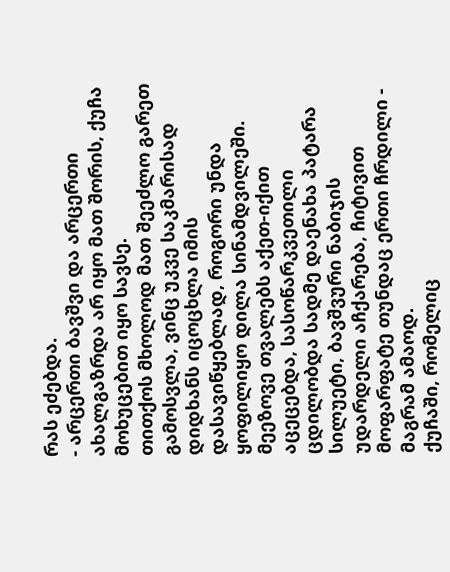რას ეძებდა.
- არცერთი ბავშვი და არცერთი ახალგაზრდა არ იყო მათ შორის, ქუჩა მოხუცებით იყო სავსე.
თითქოს მხოლოდ მათ შეეძლო გარეთ გამოსვლა, ვინც უკვე საკმარისად დიდხანს იცოცხლა იმის დასავიწყებლად, როგორი უნდა ყოფილიყო დილა სინამდვილეში.
მეეზოვე თვალებს აქეთ-იქით აცეცებდა, სასოწარკვეთილი ცდილობდა სადმე დაენახა პატარა სილუეტი, ბავშვური ნაბიჯის უდარდელი აჩქარება, ჩიტივით მოფარფატე თუნდაც ერთი ჩრდილი - მაგრამ ამაოდ.
ქუჩაში, რომელიც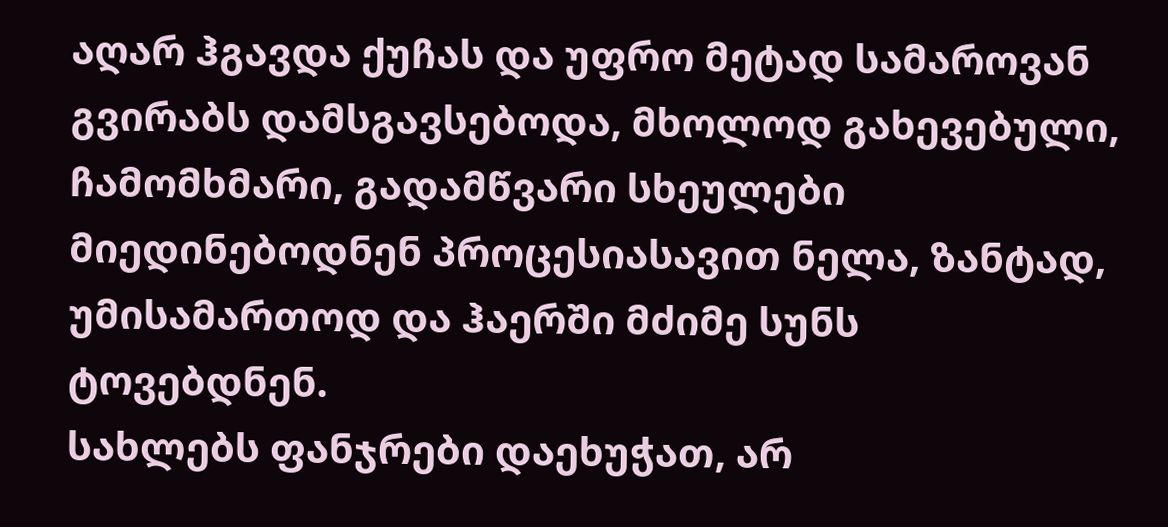აღარ ჰგავდა ქუჩას და უფრო მეტად სამაროვან გვირაბს დამსგავსებოდა, მხოლოდ გახევებული, ჩამომხმარი, გადამწვარი სხეულები მიედინებოდნენ პროცესიასავით ნელა, ზანტად, უმისამართოდ და ჰაერში მძიმე სუნს ტოვებდნენ.
სახლებს ფანჯრები დაეხუჭათ, არ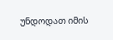უნდოდათ იმის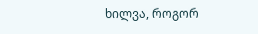ხილვა, როგორ